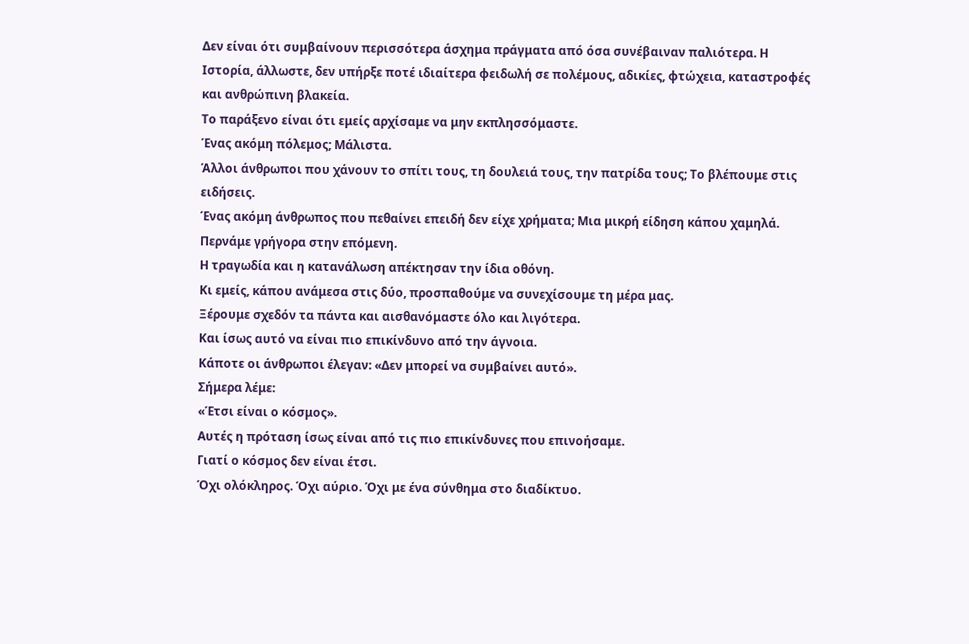Δεν είναι ότι συμβαίνουν περισσότερα άσχημα πράγματα από όσα συνέβαιναν παλιότερα. Η Ιστορία, άλλωστε, δεν υπήρξε ποτέ ιδιαίτερα φειδωλή σε πολέμους, αδικίες, φτώχεια, καταστροφές και ανθρώπινη βλακεία.
Το παράξενο είναι ότι εμείς αρχίσαμε να μην εκπλησσόμαστε.
Ένας ακόμη πόλεμος; Μάλιστα.
Άλλοι άνθρωποι που χάνουν το σπίτι τους, τη δουλειά τους, την πατρίδα τους; Το βλέπουμε στις ειδήσεις.
Ένας ακόμη άνθρωπος που πεθαίνει επειδή δεν είχε χρήματα; Μια μικρή είδηση κάπου χαμηλά. Περνάμε γρήγορα στην επόμενη.
Η τραγωδία και η κατανάλωση απέκτησαν την ίδια οθόνη.
Κι εμείς, κάπου ανάμεσα στις δύο, προσπαθούμε να συνεχίσουμε τη μέρα μας.
Ξέρουμε σχεδόν τα πάντα και αισθανόμαστε όλο και λιγότερα.
Και ίσως αυτό να είναι πιο επικίνδυνο από την άγνοια.
Κάποτε οι άνθρωποι έλεγαν: «Δεν μπορεί να συμβαίνει αυτό».
Σήμερα λέμε:
«Έτσι είναι ο κόσμος».
Αυτές η πρόταση ίσως είναι από τις πιο επικίνδυνες που επινοήσαμε.
Γιατί ο κόσμος δεν είναι έτσι.
Όχι ολόκληρος. Όχι αύριο. Όχι με ένα σύνθημα στο διαδίκτυο.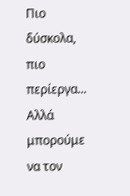Πιο δύσκολα, πιο περίεργα...
Αλλά μπορούμε να τον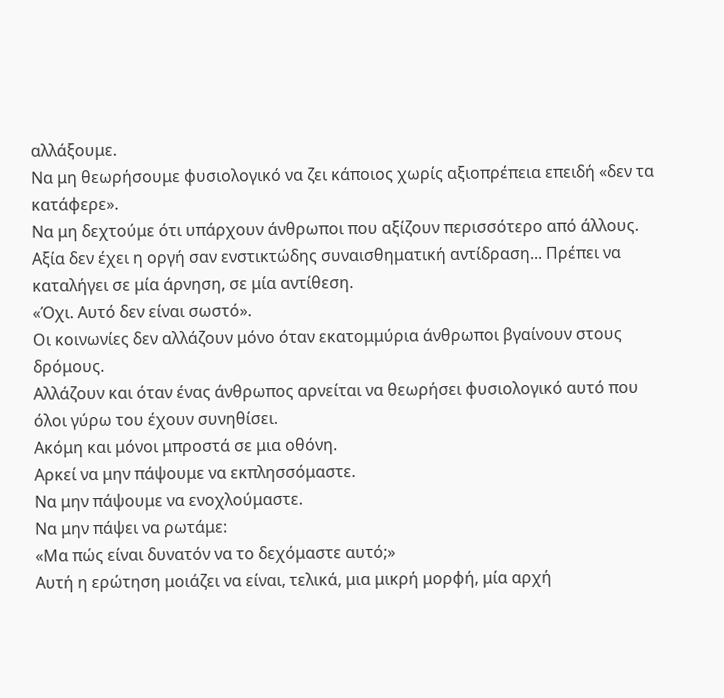αλλάξουμε.
Να μη θεωρήσουμε φυσιολογικό να ζει κάποιος χωρίς αξιοπρέπεια επειδή «δεν τα κατάφερε».
Να μη δεχτούμε ότι υπάρχουν άνθρωποι που αξίζουν περισσότερο από άλλους.
Αξία δεν έχει η οργή σαν ενστικτώδης συναισθηματική αντίδραση... Πρέπει να καταλήγει σε μία άρνηση, σε μία αντίθεση.
«Όχι. Αυτό δεν είναι σωστό».
Οι κοινωνίες δεν αλλάζουν μόνο όταν εκατομμύρια άνθρωποι βγαίνουν στους δρόμους.
Αλλάζουν και όταν ένας άνθρωπος αρνείται να θεωρήσει φυσιολογικό αυτό που όλοι γύρω του έχουν συνηθίσει.
Ακόμη και μόνοι μπροστά σε μια οθόνη.
Αρκεί να μην πάψουμε να εκπλησσόμαστε.
Να μην πάψουμε να ενοχλούμαστε.
Να μην πάψει να ρωτάμε:
«Μα πώς είναι δυνατόν να το δεχόμαστε αυτό;»
Αυτή η ερώτηση μοιάζει να είναι, τελικά, μια μικρή μορφή, μία αρχή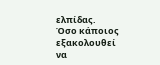ελπίδας.
Όσο κάποιος εξακολουθεί να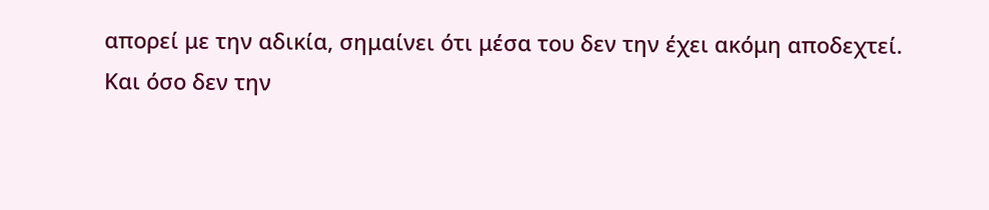απορεί με την αδικία, σημαίνει ότι μέσα του δεν την έχει ακόμη αποδεχτεί.
Και όσο δεν την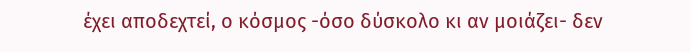έχει αποδεχτεί, ο κόσμος -όσο δύσκολο κι αν μοιάζει- δεν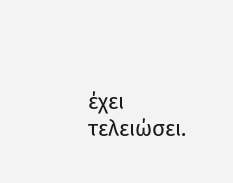έχει τελειώσει.